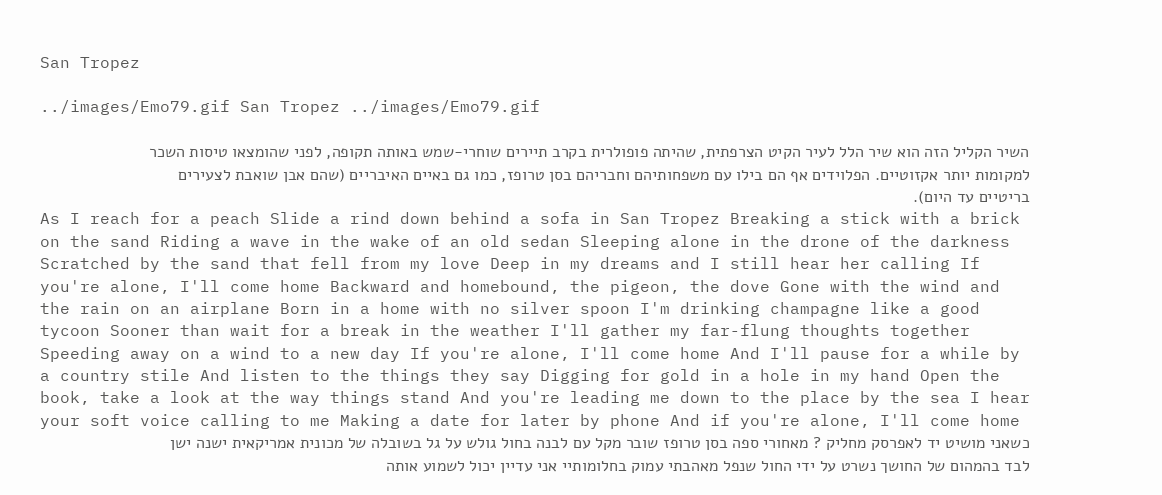San Tropez

../images/Emo79.gif San Tropez ../images/Emo79.gif

השיר הקליל הזה הוא שיר הלל לעיר הקיט הצרפתית, שהיתה פופולרית בקרב תיירים שוחרי-שמש באותה תקופה, לפני שהומצאו טיסות השכר למקומות יותר אקזוטיים. הפלוידים אף הם בילו עם משפחותיהם וחבריהם בסן טרופז, כמו גם באיים האיבריים (שהם אבן שואבת לצעירים בריטיים עד היום).
As I reach for a peach Slide a rind down behind a sofa in San Tropez Breaking a stick with a brick on the sand Riding a wave in the wake of an old sedan Sleeping alone in the drone of the darkness Scratched by the sand that fell from my love Deep in my dreams and I still hear her calling If you're alone, I'll come home Backward and homebound, the pigeon, the dove Gone with the wind and the rain on an airplane Born in a home with no silver spoon I'm drinking champagne like a good tycoon Sooner than wait for a break in the weather I'll gather my far-flung thoughts together Speeding away on a wind to a new day If you're alone, I'll come home And I'll pause for a while by a country stile And listen to the things they say Digging for gold in a hole in my hand Open the book, take a look at the way things stand And you're leading me down to the place by the sea I hear your soft voice calling to me Making a date for later by phone And if you're alone, I'll come home
כשאני מושיט יד לאפרסק מחליק ? מאחורי ספה בסן טרופז שובר מקל עם לבנה בחול גולש על גל בשובלה של מכונית אמריקאית ישנה ישן לבד בהמהום של החושך נשרט על ידי החול שנפל מאהבתי עמוק בחלומותיי אני עדיין יכול לשמוע אותה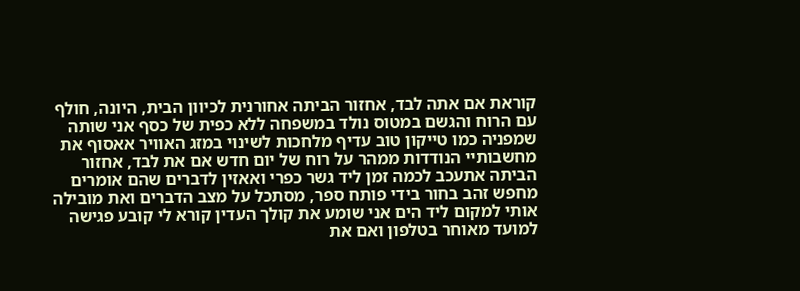קוראת אם אתה לבד, אחזור הביתה אחורנית לכיוון הבית, היונה, חולף עם הרוח והגשם במטוס נולד במשפחה ללא כפית של כסף אני שותה שמפניה כמו טייקון טוב עדיף מלחכות לשינוי במזג האוויר אאסוף את מחשבותיי הנודדות ממהר על רוח של יום חדש אם את לבד, אחזור הביתה אתעכב לכמה זמן ליד גשר כפרי ואאזין לדברים שהם אומרים מחפש זהב בחור בידי פותח ספר, מסתכל על מצב הדברים ואת מובילה אותי למקום ליד הים אני שומע את קולך העדין קורא לי קובע פגישה למועד מאוחר בטלפון ואם את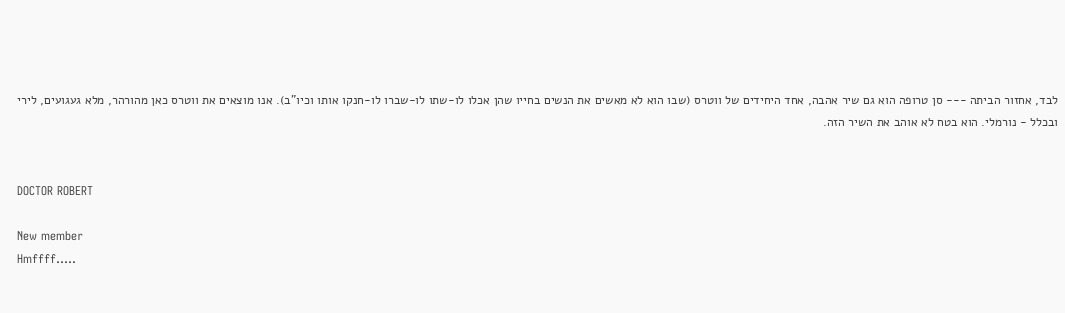לבד, אחזור הביתה --- סן טרופה הוא גם שיר אהבה, אחד היחידים של ווטרס (שבו הוא לא מאשים את הנשים בחייו שהן אכלו לו-שתו לו-שברו לו-חנקו אותו וכיו"ב). אנו מוצאים את ווטרס כאן מהורהר, מלא געגועים, לירי ובכלל - נורמלי. הוא בטח לא אוהב את השיר הזה.


DOCTOR ROBERT

New member
Hmffff.....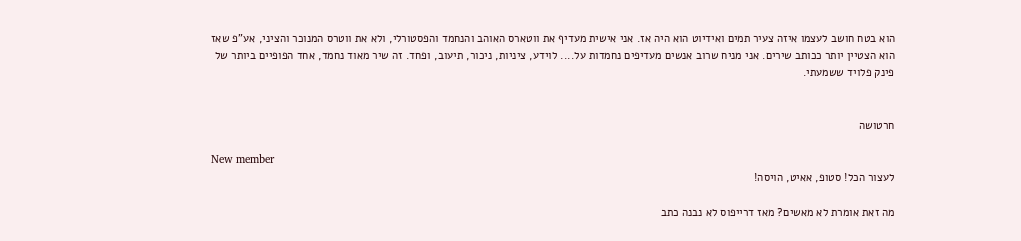הוא בטח חושב לעצמו איזה צעיר תמים ואידיוט הוא היה אז. אני אישית מעדיף את ווטארס האוהב והנחמד והפסטורלי, ולא את ווטרס המנוכר והציני, אע"פ שאז הוא הצטיין יותר ככותב שירים. אני מניח שרוב אנשים מעדיפים נחמדות על.... לוידע, ציניות, ניכור, תיעוב, ופחד. זה שיר מאוד נחמד, אחד הפופיים ביותר של פינק פלויד ששמעתי.


חרטושה

New member
לעצור הכל! סטופ, אאיט, הויסה!

מה זאת אומרת לא מאשים? מאז דרייפוס לא נבנה כתב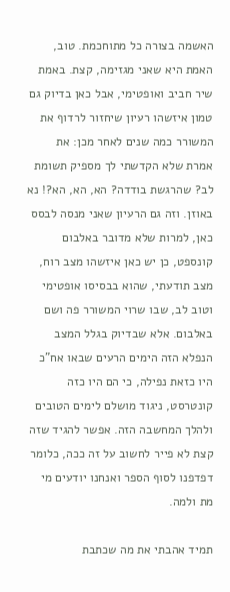האשמה בצורה כל מתוחכמת. טוב, האמת היא שאני מגזימה, קצת. באמת שיר חביב ואופטימי, אבל כאן בדיוק גם טמון איזשהו רעיון שיחזור לרדוף את המשורר כמה שנים לאחר מכן: את אמרת שלא הקדשתי לך מספיק תשומת לב? שהרגשת בודדה? הא, הא, הא?! נא באוזן. וזה גם הרעיון שאני מנסה לבסס כאן, למרות שלא מדובר באלבום קונספט, כן יש כאן איזשהו מצב רוח, מצב תודעתי, שהוא בבסיסו אופטימי וטוב לב, שבו שרוי המשורר פה ושם באלבום. אלא שבדיוק בגלל המצב הנפלא הזה הימים הרעים שבאו אח"כ היו כזאת נפילה, כי הם היו כזה קונטרסט, ניגוד מושלם לימים הטובים ולהלך המחשבה הזה. אפשר להגיד שזה קצת לא פייר לחשוב על זה ככה, כלומר דפדפנו לסוף הספר ואנחנו יודעים מי מת ולמה.

תמיד אהבתי את מה שכתבת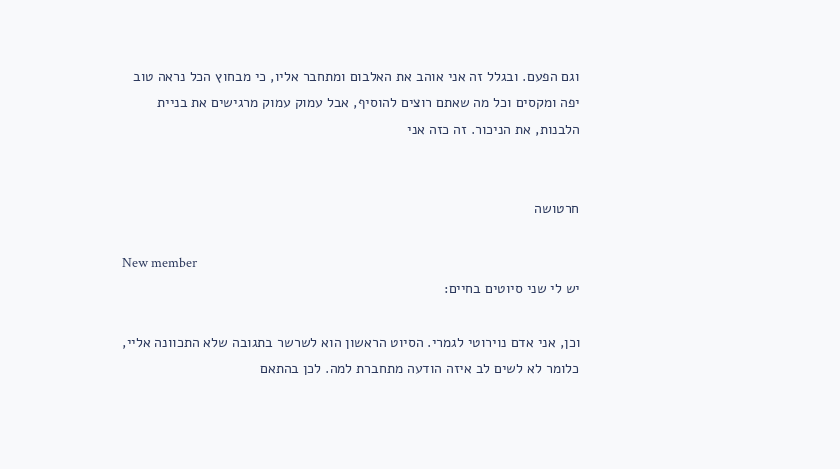וגם הפעם. ובגלל זה אני אוהב את האלבום ומתחבר אליו, כי מבחוץ הכל נראה טוב יפה ומקסים וכל מה שאתם רוצים להוסיף, אבל עמוק עמוק מרגישים את בניית הלבנות, את הניכור. זה כזה אני


חרטושה

New member
יש לי שני סיוטים בחיים:

וכן, אני אדם נוירוטי לגמרי. הסיוט הראשון הוא לשרשר בתגובה שלא התכוונה אליי, כלומר לא לשים לב איזה הודעה מתחברת למה. לכן בהתאם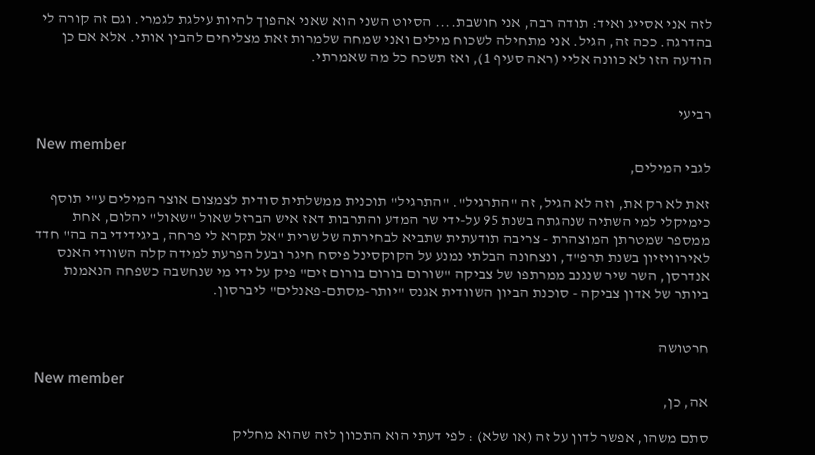לזה אני אסייג ואיד: תודה רבה, אני חושבת.... הסיוט השני הוא שאני אהפוך להיות עילגת לגמרי. וגם זה קורה לי בהדרגה. ככה זה, הגיל. אני מתחילה לשכוח מילים ואני שמחה שלמרות זאת מצליחים להבין אותי. אלא אם כן הודעה הזו לא כוונה אליי (ראה סעיף 1), ואז תשכח כל מה שאמרתי.


רביעי

New member
לגבי המילים,

זאת לא רק את, וזה לא הגיל, זה "התרגיל". "התרגיל" תוכנית ממשלתית סודית לצמצום אוצר המילים ע"י תוסף כימיקלי למי השתיה שנהגתה בשנת 95 על-ידי שר המדע והתרבות דאז איש הברזל שאול "שאול" יהלום, אחת ממספר שמטרתן המוצהרת - צריבה תודעתית שתביא לבחירתה של שרית "אל תקרא לי פרחה, ביגידידי בה בה" חדד לאירוויזיון בשנת תרפ"ד, ונצחונה הבלתי נמנע על הקוקסינל פיסח חיגר ובעל הפרעת למידה קלה השוודי האנס אנדרסן, השר שיר שנגנב ממרתפו של צביקה "שורום בורום בורום זים" פיק על ידי מי שנחשבה כשפחה הנאמנת ביותר של אדון צביקה - סוכנת הביון השוודית אגנס "יותר-מסתם-פאנלים" ליברסון.


חרטושה

New member
אה, כן,

סתם משהו, אפשר לדון על זה (או שלא) : לפי דעתי הוא התכוון לזה שהוא מחליק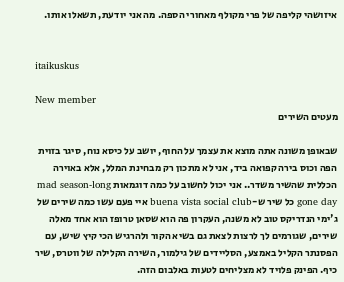איזושהי קליפה של פרי מקולף מאחורי הספה. מה אני יודעת, תשאלו אותו.


itaikuskus

New member
מעטים השירים

שבאופן משונה אתה מוצא את עצמך על החוף, יושב על כיסא נוח, סיגר בזוית הפה וכוס בירה קפואה ביד, אני לא מתכון רק מבחינת המלל, אלא באוירה הכללית שהשיר משדר.. אני יכול לחשוב על כמה דוגמאות mad season-long gone day כל שיר ש-buena vista social club איי פעם עשו כמה שירים של ג'ימי הנדריקס טוב לא משנה, העקרון פה הוא שסאן טרופז הוא אחד מאלה שירים, שגורמים לך לרצות לצאת גם בשיא הקור ולהרגיש הכי קיץ שיש, עם הפסנתר הקליל באמצע, הסליידים של גילמור, השירה הקלילה של ווטרס, שיר כיף. הפינק פלויד לא מצליחים לטעות באלבום הזה.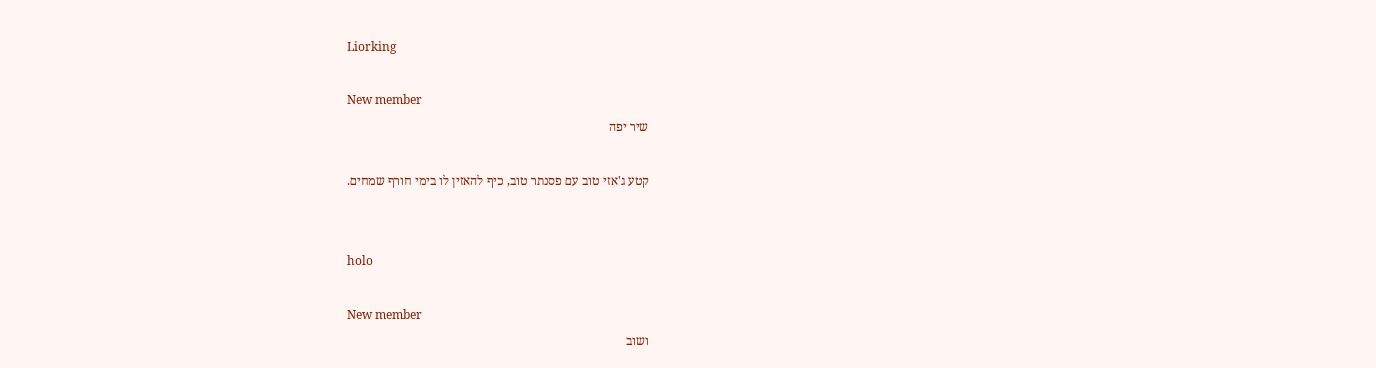Liorking

New member
שיר יפה

קטע ג'אזי טוב עם פסנתר טוב, כיף להאזין לו בימי חורף שמחים.


holo

New member
ושוב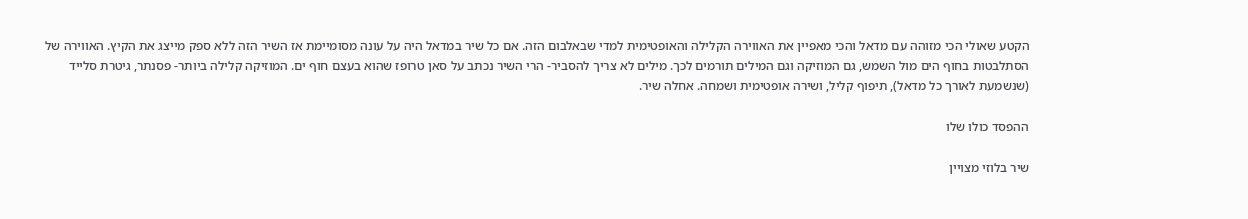הקטע שאולי הכי מזוהה עם מדאל והכי מאפיין את האווירה הקלילה והאופטימית למדי שבאלבום הזה. אם כל שיר במדאל היה על עונה מסומיימת אז השיר הזה ללא ספק מייצג את הקיץ. האווירה של הסתלבטות בחוף הים מול השמש, גם המוזיקה וגם המילים תורמים לכך. מילים לא צריך להסביר- הרי השיר נכתב על סאן טרופז שהוא בעצם חוף ים. המוזיקה קלילה ביותר- פסנתר, גיטרת סלייד (שנשמעת לאורך כל מדאל), תיפוף קליל, ושירה אופטימית ושמחה. אחלה שיר.

ההפסד כולו שלו

שיר בלוזי מצויין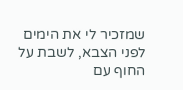שמזכיר לי את הימים לפני הצבא, לשבת על החוף עם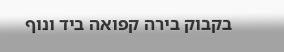בקבוק בירה קפואה ביד ונוף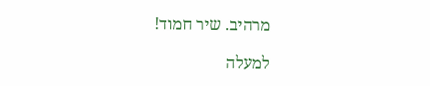מרהיב. שיר חמוד!

למעלה